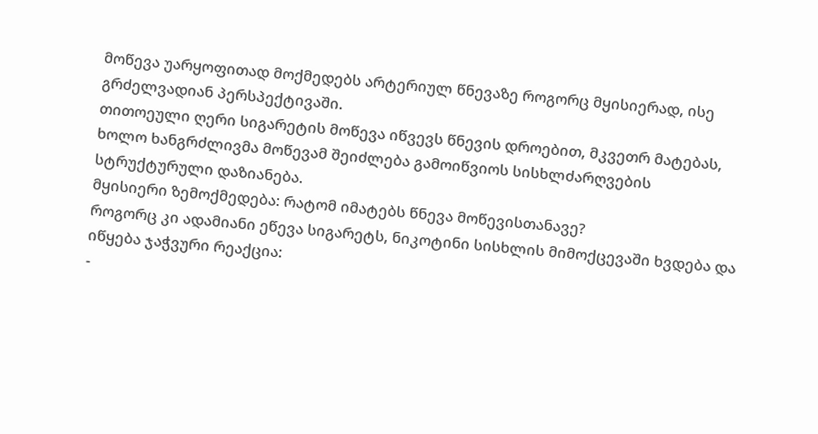მოწევა უარყოფითად მოქმედებს არტერიულ წნევაზე როგორც მყისიერად, ისე გრძელვადიან პერსპექტივაში.
თითოეული ღერი სიგარეტის მოწევა იწვევს წნევის დროებით, მკვეთრ მატებას, ხოლო ხანგრძლივმა მოწევამ შეიძლება გამოიწვიოს სისხლძარღვების სტრუქტურული დაზიანება.
მყისიერი ზემოქმედება: რატომ იმატებს წნევა მოწევისთანავე?
როგორც კი ადამიანი ეწევა სიგარეტს, ნიკოტინი სისხლის მიმოქცევაში ხვდება და იწყება ჯაჭვური რეაქცია:
-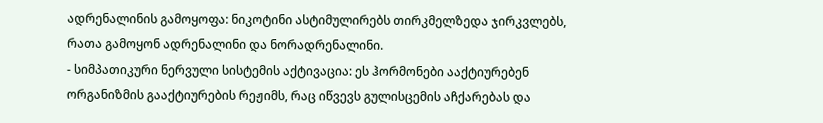ადრენალინის გამოყოფა: ნიკოტინი ასტიმულირებს თირკმელზედა ჯირკვლებს, რათა გამოყონ ადრენალინი და ნორადრენალინი.
- სიმპათიკური ნერვული სისტემის აქტივაცია: ეს ჰორმონები ააქტიურებენ ორგანიზმის გააქტიურების რეჟიმს, რაც იწვევს გულისცემის აჩქარებას და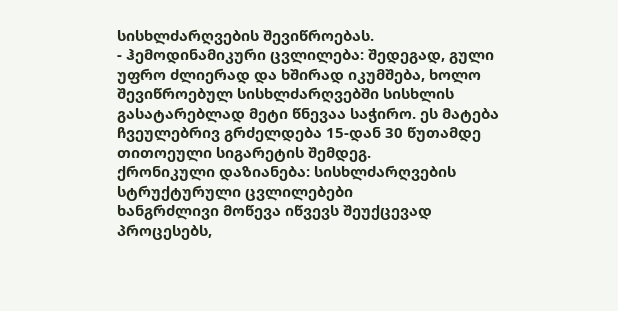სისხლძარღვების შევიწროებას.
- ჰემოდინამიკური ცვლილება: შედეგად, გული უფრო ძლიერად და ხშირად იკუმშება, ხოლო შევიწროებულ სისხლძარღვებში სისხლის გასატარებლად მეტი წნევაა საჭირო. ეს მატება ჩვეულებრივ გრძელდება 15-დან 30 წუთამდე თითოეული სიგარეტის შემდეგ.
ქრონიკული დაზიანება: სისხლძარღვების სტრუქტურული ცვლილებები
ხანგრძლივი მოწევა იწვევს შეუქცევად პროცესებს,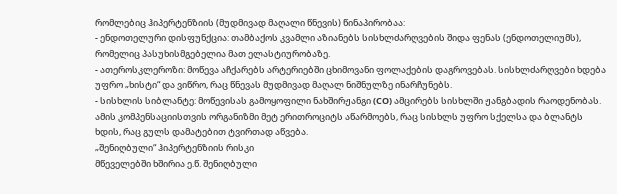რომლებიც ჰიპერტენზიის (მუდმივად მაღალი წნევის) წინაპირობაა:
- ენდოთელური დისფუნქცია: თამბაქოს კვამლი აზიანებს სისხლძარღვების შიდა ფენას (ენდოთელიუმს), რომელიც პასუხისმგებელია მათ ელასტიურობაზე.
- ათეროსკლეროზი: მოწევა აჩქარებს არტერიებში ცხიმოვანი ფოლაქების დაგროვებას. სისხლძარღვები ხდება უფრო „ხისტი“ და ვიწრო, რაც წნევას მუდმივად მაღალ ნიშნულზე ინარჩუნებს.
- სისხლის სიბლანტე: მოწევისას გამოყოფილი ნახშირჟანგი (CO) ამცირებს სისხლში ჟანგბადის რაოდენობას. ამის კომპენსაციისთვის ორგანიზმი მეტ ერითროციტს აწარმოებს, რაც სისხლს უფრო სქელსა და ბლანტს ხდის, რაც გულს დამატებით ტვირთად აწვება.
„შენიღბული“ ჰიპერტენზიის რისკი
მწეველებში ხშირია ე.წ. შენიღბული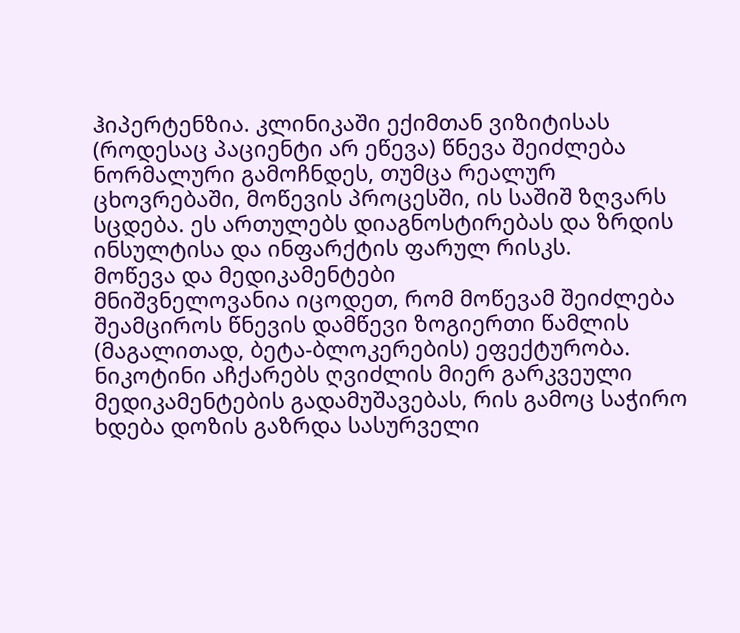ჰიპერტენზია. კლინიკაში ექიმთან ვიზიტისას (როდესაც პაციენტი არ ეწევა) წნევა შეიძლება ნორმალური გამოჩნდეს, თუმცა რეალურ ცხოვრებაში, მოწევის პროცესში, ის საშიშ ზღვარს სცდება. ეს ართულებს დიაგნოსტირებას და ზრდის ინსულტისა და ინფარქტის ფარულ რისკს.
მოწევა და მედიკამენტები
მნიშვნელოვანია იცოდეთ, რომ მოწევამ შეიძლება შეამციროს წნევის დამწევი ზოგიერთი წამლის (მაგალითად, ბეტა-ბლოკერების) ეფექტურობა. ნიკოტინი აჩქარებს ღვიძლის მიერ გარკვეული მედიკამენტების გადამუშავებას, რის გამოც საჭირო ხდება დოზის გაზრდა სასურველი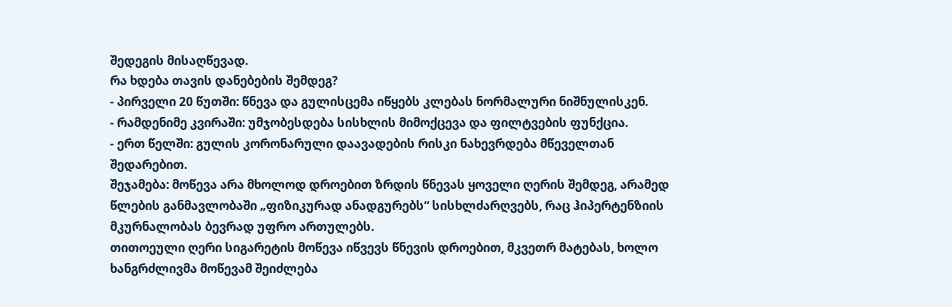შედეგის მისაღწევად.
რა ხდება თავის დანებების შემდეგ?
- პირველი 20 წუთში: წნევა და გულისცემა იწყებს კლებას ნორმალური ნიშნულისკენ.
- რამდენიმე კვირაში: უმჯობესდება სისხლის მიმოქცევა და ფილტვების ფუნქცია.
- ერთ წელში: გულის კორონარული დაავადების რისკი ნახევრდება მწეველთან შედარებით.
შეჯამება: მოწევა არა მხოლოდ დროებით ზრდის წნევას ყოველი ღერის შემდეგ, არამედ წლების განმავლობაში „ფიზიკურად ანადგურებს“ სისხლძარღვებს, რაც ჰიპერტენზიის მკურნალობას ბევრად უფრო ართულებს.
თითოეული ღერი სიგარეტის მოწევა იწვევს წნევის დროებით, მკვეთრ მატებას, ხოლო ხანგრძლივმა მოწევამ შეიძლება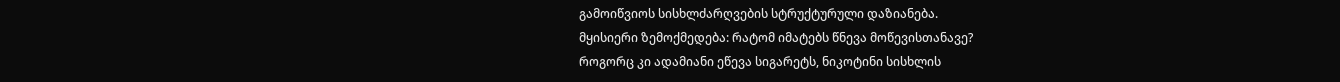გამოიწვიოს სისხლძარღვების სტრუქტურული დაზიანება.
მყისიერი ზემოქმედება: რატომ იმატებს წნევა მოწევისთანავე?
როგორც კი ადამიანი ეწევა სიგარეტს, ნიკოტინი სისხლის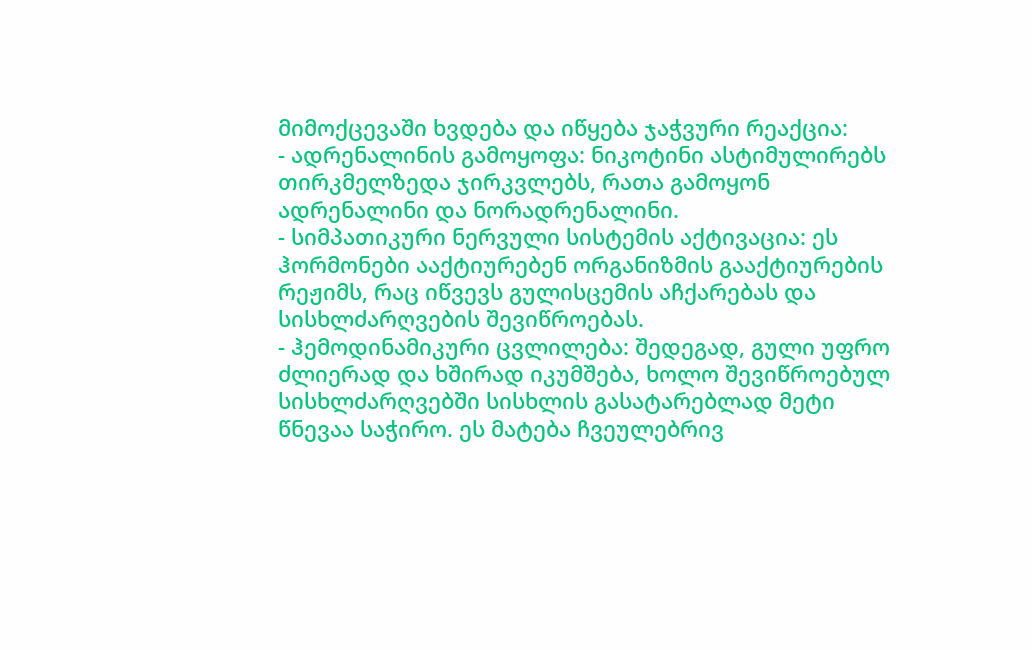მიმოქცევაში ხვდება და იწყება ჯაჭვური რეაქცია:
- ადრენალინის გამოყოფა: ნიკოტინი ასტიმულირებს თირკმელზედა ჯირკვლებს, რათა გამოყონ ადრენალინი და ნორადრენალინი.
- სიმპათიკური ნერვული სისტემის აქტივაცია: ეს ჰორმონები ააქტიურებენ ორგანიზმის გააქტიურების რეჟიმს, რაც იწვევს გულისცემის აჩქარებას და სისხლძარღვების შევიწროებას.
- ჰემოდინამიკური ცვლილება: შედეგად, გული უფრო ძლიერად და ხშირად იკუმშება, ხოლო შევიწროებულ სისხლძარღვებში სისხლის გასატარებლად მეტი წნევაა საჭირო. ეს მატება ჩვეულებრივ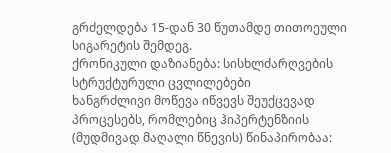გრძელდება 15-დან 30 წუთამდე თითოეული სიგარეტის შემდეგ.
ქრონიკული დაზიანება: სისხლძარღვების სტრუქტურული ცვლილებები
ხანგრძლივი მოწევა იწვევს შეუქცევად პროცესებს, რომლებიც ჰიპერტენზიის (მუდმივად მაღალი წნევის) წინაპირობაა: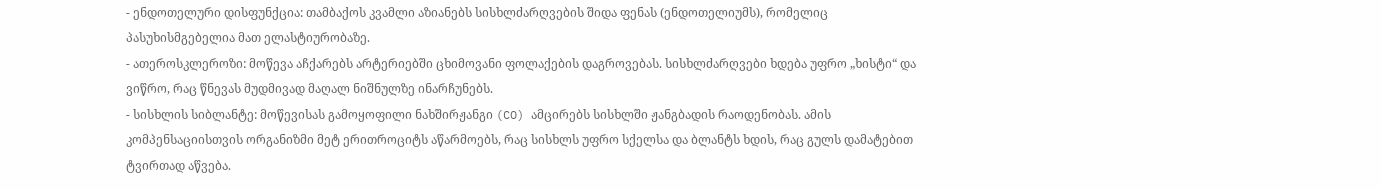- ენდოთელური დისფუნქცია: თამბაქოს კვამლი აზიანებს სისხლძარღვების შიდა ფენას (ენდოთელიუმს), რომელიც პასუხისმგებელია მათ ელასტიურობაზე.
- ათეროსკლეროზი: მოწევა აჩქარებს არტერიებში ცხიმოვანი ფოლაქების დაგროვებას. სისხლძარღვები ხდება უფრო „ხისტი“ და ვიწრო, რაც წნევას მუდმივად მაღალ ნიშნულზე ინარჩუნებს.
- სისხლის სიბლანტე: მოწევისას გამოყოფილი ნახშირჟანგი (CO) ამცირებს სისხლში ჟანგბადის რაოდენობას. ამის კომპენსაციისთვის ორგანიზმი მეტ ერითროციტს აწარმოებს, რაც სისხლს უფრო სქელსა და ბლანტს ხდის, რაც გულს დამატებით ტვირთად აწვება.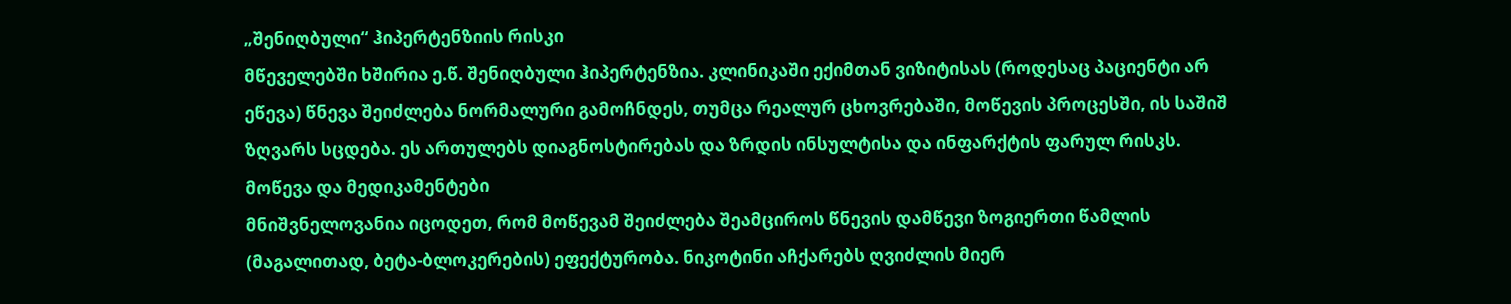„შენიღბული“ ჰიპერტენზიის რისკი
მწეველებში ხშირია ე.წ. შენიღბული ჰიპერტენზია. კლინიკაში ექიმთან ვიზიტისას (როდესაც პაციენტი არ ეწევა) წნევა შეიძლება ნორმალური გამოჩნდეს, თუმცა რეალურ ცხოვრებაში, მოწევის პროცესში, ის საშიშ ზღვარს სცდება. ეს ართულებს დიაგნოსტირებას და ზრდის ინსულტისა და ინფარქტის ფარულ რისკს.
მოწევა და მედიკამენტები
მნიშვნელოვანია იცოდეთ, რომ მოწევამ შეიძლება შეამციროს წნევის დამწევი ზოგიერთი წამლის (მაგალითად, ბეტა-ბლოკერების) ეფექტურობა. ნიკოტინი აჩქარებს ღვიძლის მიერ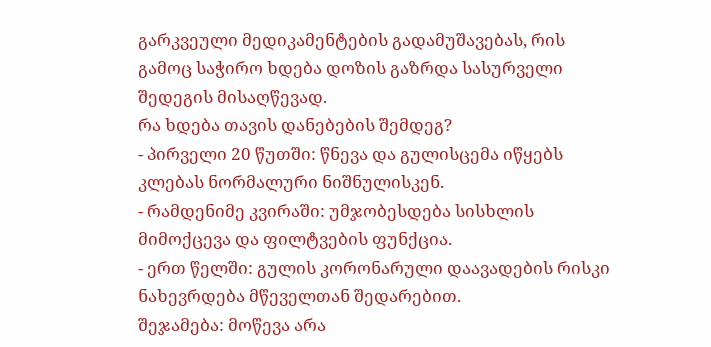გარკვეული მედიკამენტების გადამუშავებას, რის გამოც საჭირო ხდება დოზის გაზრდა სასურველი შედეგის მისაღწევად.
რა ხდება თავის დანებების შემდეგ?
- პირველი 20 წუთში: წნევა და გულისცემა იწყებს კლებას ნორმალური ნიშნულისკენ.
- რამდენიმე კვირაში: უმჯობესდება სისხლის მიმოქცევა და ფილტვების ფუნქცია.
- ერთ წელში: გულის კორონარული დაავადების რისკი ნახევრდება მწეველთან შედარებით.
შეჯამება: მოწევა არა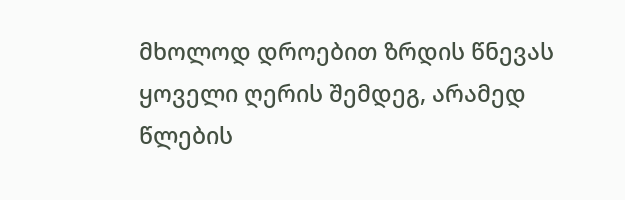მხოლოდ დროებით ზრდის წნევას ყოველი ღერის შემდეგ, არამედ წლების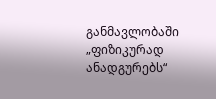განმავლობაში „ფიზიკურად ანადგურებს“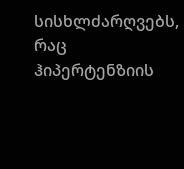სისხლძარღვებს, რაც ჰიპერტენზიის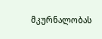მკურნალობას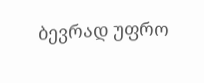ბევრად უფრო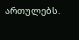ართულებს.